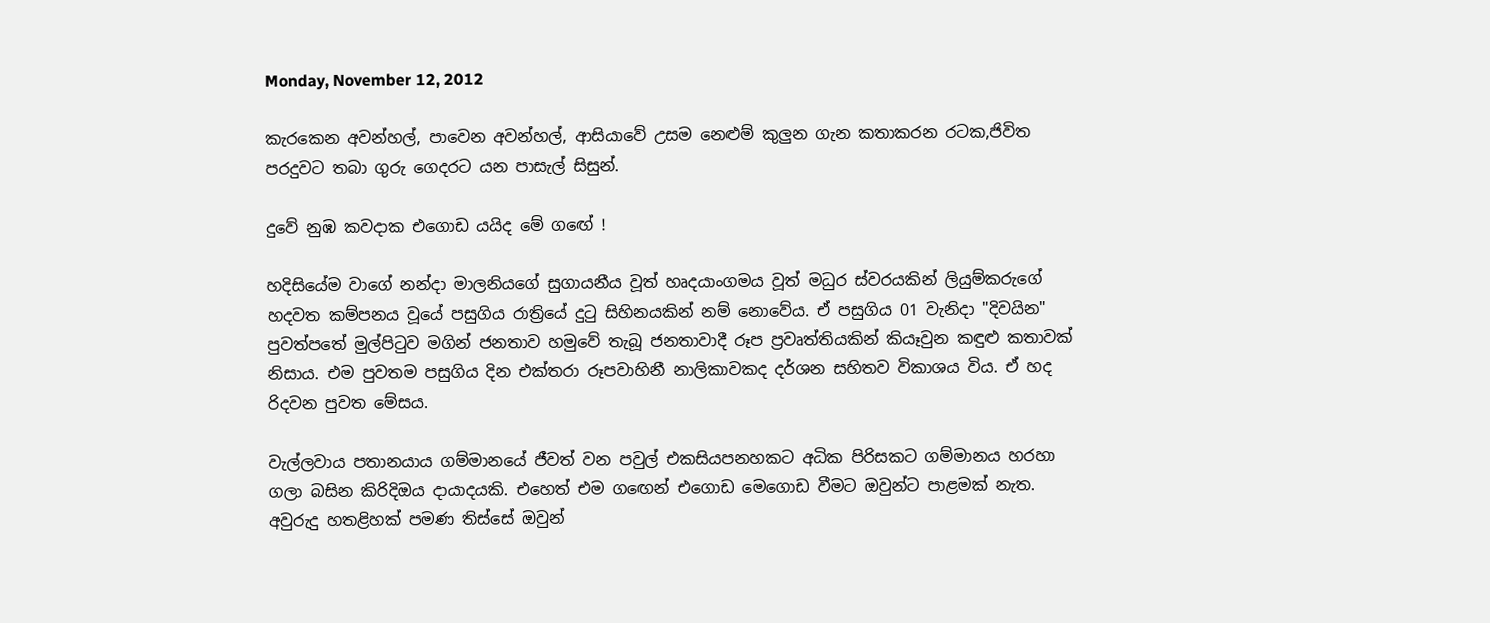Monday, November 12, 2012

කැරකෙන අවන්හල්, පාවෙන අවන්හල්, ආසියාවේ උසම නෙළුම් කුලුන ගැන කතාකරන රටක,ජිවිත පරදුවට තබා ගුරු ගෙදරට යන පාසැල් සිසුන්.

දුවේ නුඹ කවදාක එගොඩ යයිද මේ ගඟේ !

හදිසියේම වාගේ නන්දා මාලනියගේ සුගායනීය වූත් හෘදයාංගමය වූත් මධුර ස්‌වරයකින් ලියුම්කරුගේ හදවත කම්පනය වූයේ පසුගිය රාත්‍රියේ දුටු සිහිනයකින් නම් නොවේය. ඒ පසුගිය 01 වැනිදා "දිවයින" පුවත්පතේ මුල්පිටුව මගින් ජනතාව හමුවේ තැබූ ජනතාවාදී රූප ප්‍රවෘත්තියකින් කියෑවුන කඳුළු කතාවක්‌ නිසාය. එම පුවතම පසුගිය දින එක්‌තරා රූපවාහිනී නාලිකාවකද දර්ශන සහිතව විකාශය විය. ඒ හද රිදවන පුවත මේසය.

වැල්ලවාය පතානයාය ගම්මානයේ ජීවත් වන පවුල් එකසියපනහකට අධික පිරිසකට ගම්මානය හරහා ගලා බසින කිරිදිඔය දායාදයකි. එහෙත් එම ගඟෙන් එගොඩ මෙගොඩ වීමට ඔවුන්ට පාළමක්‌ නැත. අවුරුදු හතළිහක්‌ පමණ තිස්‌සේ ඔවුන්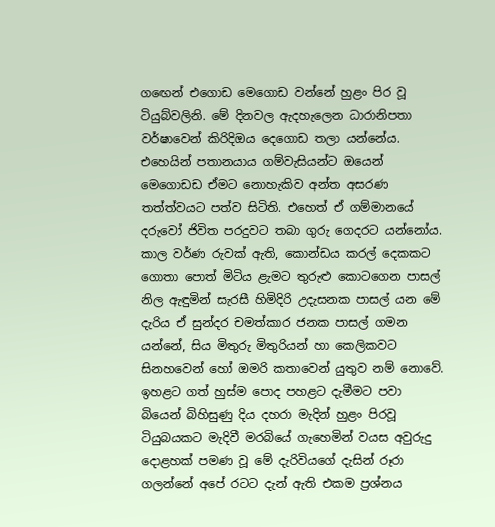ගඟෙන් එගොඩ මෙගොඩ වන්නේ හුළං පිර වූ ටියුබ්වලිනි. මේ දිනවල ඇදහැලෙන ධාරානිපතා වර්ෂාවෙන් කිරිදිඔය දෙගොඩ තලා යන්නේය. එහෙයින් පතානයාය ගම්වැසියන්ට ඔයෙන් මෙගොඩඩ ඒමට නොහැකිව අන්ත අසරණ තත්ත්වයට පත්ව සිටිති. එහෙත් ඒ ගම්මානයේ දරුවෝ ජිවිත පරදුවට තබා ගුරු ගෙදරට යන්නෝය.
කාල වර්ණ රුවක්‌ ඇති, කොන්ඩය කරල් දෙකකට ගොතා පොත් මිටිය ළැමට තුරුළු කොටගෙන පාසල් නිල ඇඳුමින් සැරසී හිමිදිරි උදැසනක පාසල් යන මේ දැරිය ඒ සුන්දර චමත්කාර ජනක පාසල් ගමන යන්නේ, සිය මිතුරු මිතුරියන් හා කෙලිකවට සිනහවෙන් හෝ ඔමරි කතාවෙන් යුතුව නම් නොවේ. ඉහළට ගත් හුස්‌ම පොද පහළට දැමීමට පවා බියෙන් බිහිසුණු දිය දහරා මැදින් හුළං පිරවූ ටියුබයකට මැදිවී මරබියේ ගැහෙමින් වයස අවුරුදු දොළහක්‌ පමණ වූ මේ දැරිවියගේ දැසින් රූරා ගලන්නේ අපේ රටට දැන් ඇති එකම ප්‍රශ්නය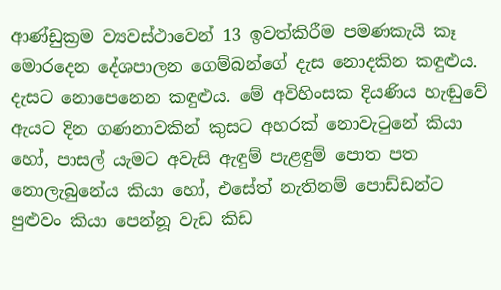ආණ්‌ඩුක්‍රම ව්‍යවස්‌ථාවෙන් 13 ඉවත්කිරීම පමණකැයි කෑ මොරදෙන දේශපාලන ගෙම්බන්ගේ දැස නොදකින කඳුළුය. දැසට නොපෙනෙන කඳුළුය. මේ අවිහිංසක දියණිය හැඬුවේ ඇයට දින ගණනාවකින් කුසට අහරක්‌ නොවැටුනේ කියා හෝ, පාසල් යැමට අවැසි ඇඳුම් පැළඳුම් පොත පත නොලැබුනේය කියා හෝ, එසේත් නැතිනම් පොඩ්ඩන්ට පුළුවං කියා පෙන්නූ වැඩ කිඩ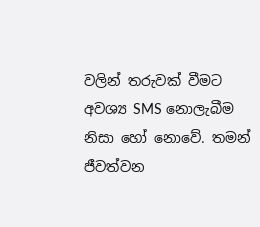වලින් තරුවක්‌ වීමට අවශ්‍ය SMS නොලැබීම නිසා හෝ නොවේ. තමන් ජීවත්වන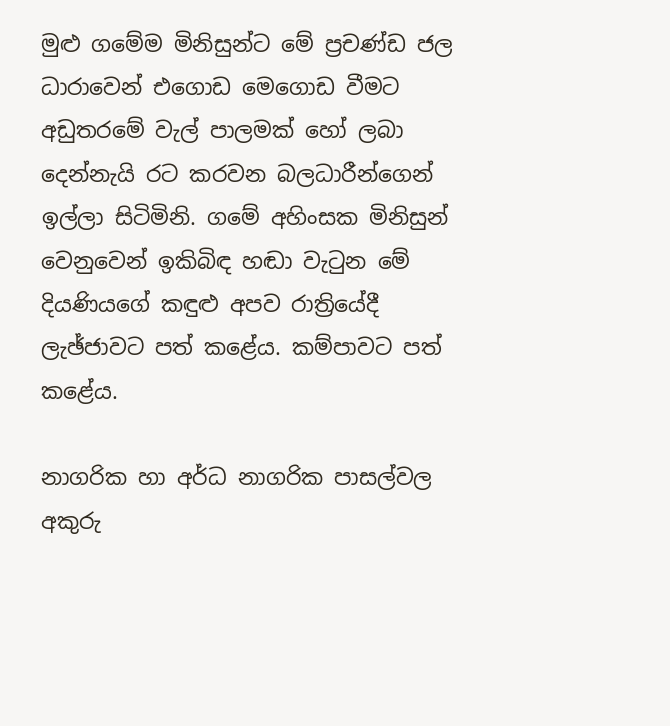මුළු ගමේම මිනිසුන්ට මේ ප්‍රචණ්‌ඩ ජල ධාරාවෙන් එගොඩ මෙගොඩ වීමට අඩුතරමේ වැල් පාලමක්‌ හෝ ලබා දෙන්නැයි රට කරවන බලධාරීන්ගෙන් ඉල්ලා සිටිමිනි. ගමේ අහිංසක මිනිසුන් වෙනුවෙන් ඉකිබිඳ හඬා වැටුන මේ දියණියගේ කඳුළු අපව රාත්‍රියේදී ලැඡ්ජාවට පත් කළේය. කම්පාවට පත් කළේය.

නාගරික හා අර්ධ නාගරික පාසල්වල අකුරු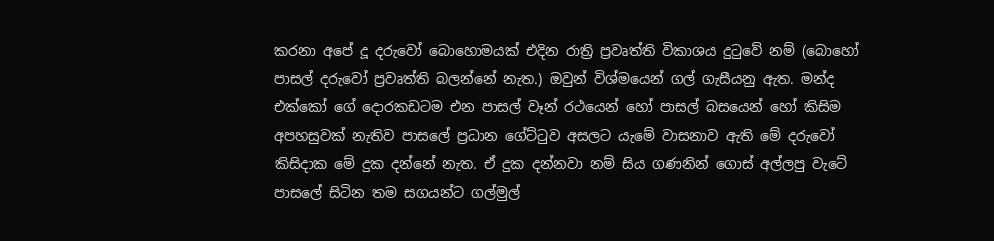කරනා අපේ දූ දරුවෝ බොහොමයක්‌ එදින රාත්‍රි ප්‍රවෘත්ති විකාශය දුටුවේ නම් (බොහෝ පාසල් දරුවෝ ප්‍රවෘත්ති බලන්නේ නැත.) ඔවුන් විශ්මයෙන් ගල් ගැසීයනු ඇත. මන්ද එක්‌කෝ ගේ දොරකඩටම එන පාසල් වෑන් රථයෙන් හෝ පාසල් බසයෙන් හෝ කිසිම අපහසුවක්‌ නැතිව පාසලේ ප්‍රධාන ගේට්‌ටුව අසලට යැමේ වාසනාව ඇති මේ දරුවෝ කිසිදාක මේ දුක දන්නේ නැත. ඒ දුක දන්නවා නම් සිය ගණනින් ගොස්‌ අල්ලපු වැටේ පාසලේ සිටින තම සගයන්ට ගල්මුල්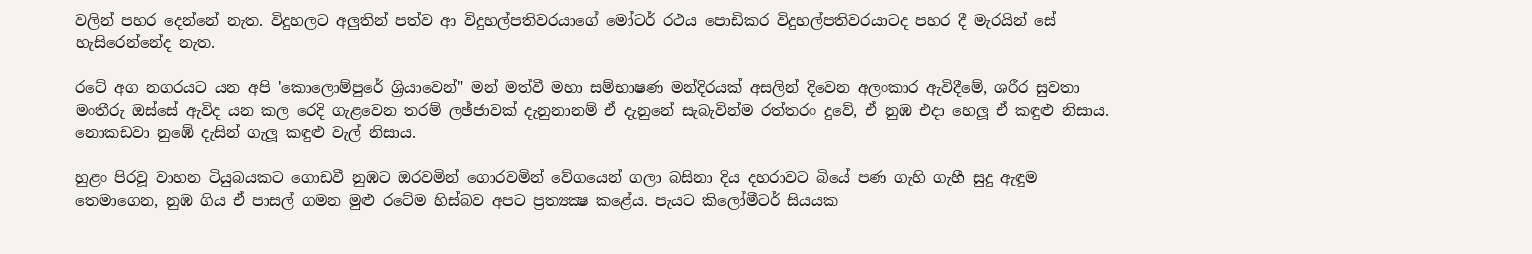වලින් පහර දෙන්නේ නැත. විදුහලට අලුතින් පත්ව ආ විදුහල්පතිවරයාගේ මෝටර් රථය පොඩිකර විදුහල්පතිවරයාටද පහර දී මැරයින් සේ හැසිරෙන්නේද නැත.

රටේ අග නගරයට යන අපි 'කොලොම්පුරේ ශ්‍රියාවෙන්" මන් මත්වී මහා සම්භාෂණ මන්දිරයක්‌ අසලින් දිවෙන අලංකාර ඇවිදීමේ, ශරීර සුවතා මංතීරු ඔස්‌සේ ඇවිද යන කල රෙදි ගැළවෙන තරම් ලඡ්ජාවක්‌ දැනුනානම් ඒ දැනුනේ සැබැවින්ම රත්තරං දුවේ, ඒ නුඹ එදා හෙලූ ඒ කඳුළු නිසාය. නොකඩවා නුඹේ දැසින් ගැලූ කඳුළු වැල් නිසාය.

හුළං පිරවූ වාහන ටියුබයකට ගොඩවී නුඹට ඔරවමින් ගොරවමින් වේගයෙන් ගලා බසිනා දිය දහරාවට බියේ පණ ගැහි ගැහී සුදු ඇඳුම තෙමාගෙන, නුඹ ගිය ඒ පාසල් ගමන මුළු රටේම හිස්‌බව අපට ප්‍රත්‍යක්‍ෂ කළේය. පැයට කිලෝමීටර් සියයක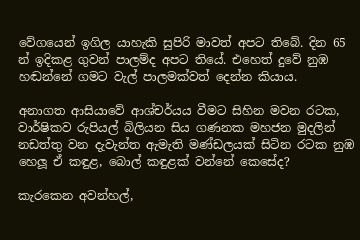වේගයෙන් ඉගිල යාහැකි සුපිරි මාවත් අපට තිබේ. දින 65 න් ඉදිකළ ගුවන් පාලම්ද අපට තියේ. එහෙත් දුවේ නුඹ හඬන්නේ ගමට වැල් පාලමක්‌වත් දෙන්න කියාය.

අනාගත ආසියාවේ ආශ්චර්යය වීමට සිහින මවන රටක, වාර්ෂිකව රුපියල් බිලියන සිය ගණනක මහජන මුදලින් නඩත්තු වන දැවැන්ත ඇමැති මණ්‌ඩලයක්‌ සිටින රටක නුඹ හෙලූ ඒ කඳුළ, බොල් කඳුළක්‌ වන්නේ කෙසේද?

කැරකෙන අවන්හල්,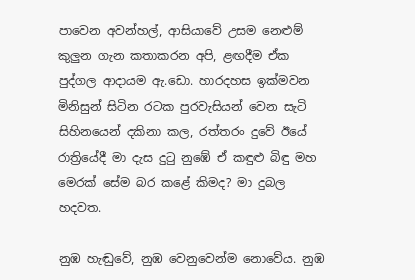පාවෙන අවන්හල්, ආසියාවේ උසම නෙළුම් කුලුන ගැන කතාකරන අපි, ළඟදීම ඒක පුද්ගල ආදායම ඇ.ඩො. හාරදහස ඉක්‌මවන මිනිසුන් සිටින රටක පුරවැසියන් වෙන සැටි සිහිනයෙන් දකිනා කල, රත්තරං දුවේ ඊයේ රාත්‍රියේදී මා දැස දුටු නුඹේ ඒ කඳුළු බිඳු මහ මෙරක්‌ සේම බර කළේ කිමද? මා දුබල හදවත.

නුඹ හැඬුවේ, නුඹ වෙනුවෙන්ම නොවේය. නුඹ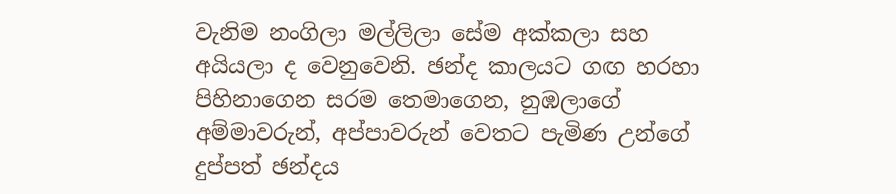වැනිම නංගිලා මල්ලිලා සේම අක්‌කලා සහ අයියලා ද වෙනුවෙනි. ඡන්ද කාලයට ගඟ හරහා පිහිනාගෙන සරම තෙමාගෙන, නුඹලාගේ අම්මාවරුන්, අප්පාවරුන් වෙතට පැමිණ උන්ගේ දුප්පත් ඡන්දය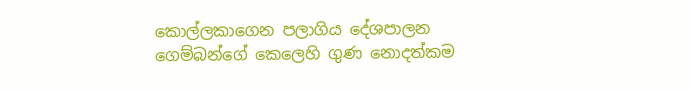කොල්ලකාගෙන පලාගිය දේශපාලන ගෙම්බන්ගේ කෙලෙහි ගුණ නොදත්කම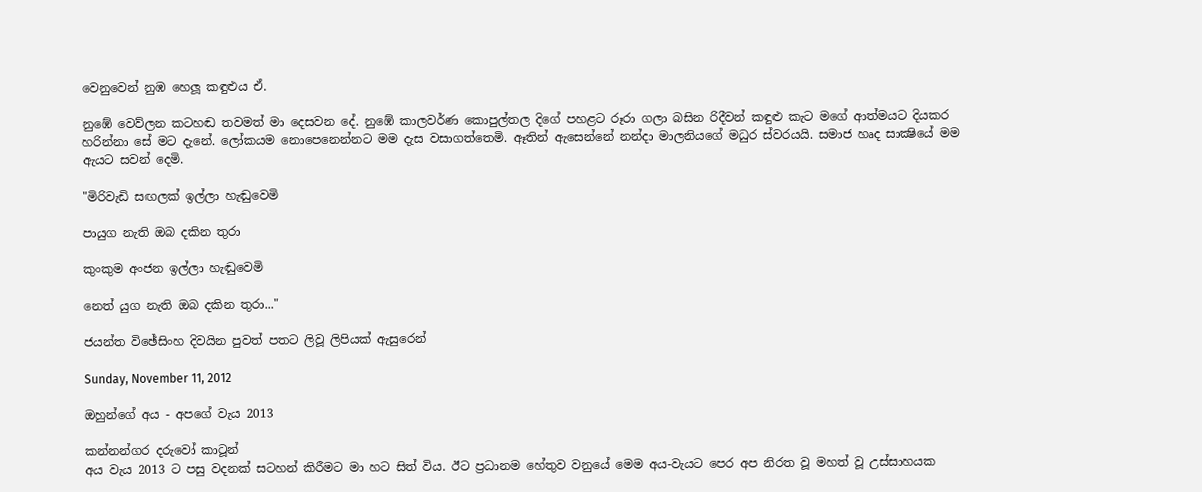වෙනුවෙන් නුඹ හෙලූ කඳුළුය ඒ.

නුඹේ වෙව්ලන කටහඬ තවමත් මා දෙසවන දේ. නුඹේ කාලවර්ණ කොපුල්තල දිගේ පහළට රූරා ගලා බසින රිදීවන් කඳුළු කැට මගේ ආත්මයට දියකර හරින්නා සේ මට දැනේ. ලෝකයම නොපෙනෙන්නට මම දැස වසාගත්තෙමි. ඈතින් ඇසෙන්නේ නන්දා මාලනියගේ මධුර ස්‌වරයයි. සමාජ හෘද සාක්‍ෂියේ මම ඇයට සවන් දෙමි.

"මිරිවැඩි සඟලක්‌ ඉල්ලා හැඬුවෙමි

පායුග නැති ඔබ දකින තුරා

කුංකුම අංජන ඉල්ලා හැඬුවෙමි

නෙත් යුග නැති ඔබ දකින තුරා..."

ජයන්ත විඡේසිංහ දිවයින පුවත් පතට ලිවූ ලිපියක් ඇසුරෙන්

Sunday, November 11, 2012

ඔහුන්ගේ අය - අපගේ වැය 2013

කන්නන්ගර දරුවෝ කාටූන්
අය වැය 2013 ට පසු වදනක් සටහන් කිරීමට මා හට සිත් විය. ඊට ප්‍රධානම හේතුව වනුයේ මෙම අය-වැයට පෙර අප නිරත වූ මහත් වූ උස්සාහයක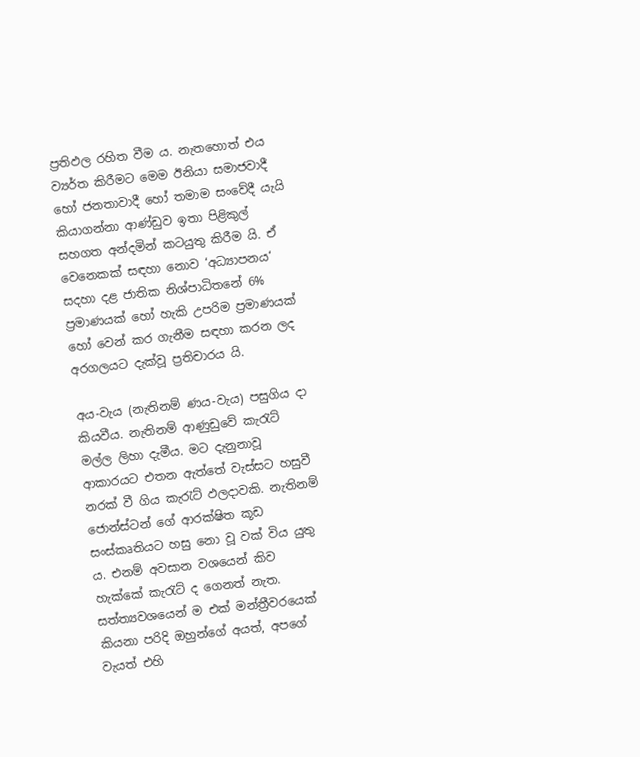ප්‍රතිඵල රහිත වීම ය. නැතහොත් එය ව්‍යර්ත කිරීමට මෙම ඊනියා සමාජවාදී හෝ ජනතාවාදී හෝ තමාම සංවේදී යැයි කියාගන්නා ආණ්ඩුව ඉතා පිළිකුල් සහගත අන්දමින් කටයුතු කිරීම යි. ඒ වෙනෙකක් සඳහා නොව ‘අධ්‍යාපනය‘ සදහා දළ ජාතික නිශ්පාධිතනේ 6% ප්‍රමාණයක් හෝ හැකි උපරිම ප්‍රමාණයක් හෝ වෙන් කර ගැනීම සඳහා කරන ලද අරගලයට දැක්වූ ප්‍රතිචාරය යි.

අය-වැය (නැතිනම් ණය-වැය) පසුගිය දා කියවීය. නැතිනම් ආණුඩුවේ කැරැට් මල්ල ලිහා දැමීය. මට දැනුනාවූ ආකාරයට එතන ඇත්තේ වැස්සට හසුවී නරක් වී ගිය කැරැට් ඵලදාවකි. නැතිනම් ජොන්ස්ටන් ගේ ආරක්ෂිත කූඩ සංස්කෘතියට හසු නො වූ වක් විය යුතු ය. එනම් අවසාන වශයෙන් කිව හැක්කේ කැරැට් ද ගෙනත් නැත. සත්ත්‍යවශයෙන් ම එක් මන්ත්‍රීවරයෙක් කියනා පරිදි ඔහුන්ගේ අයත්, අපගේ වැයත් එහි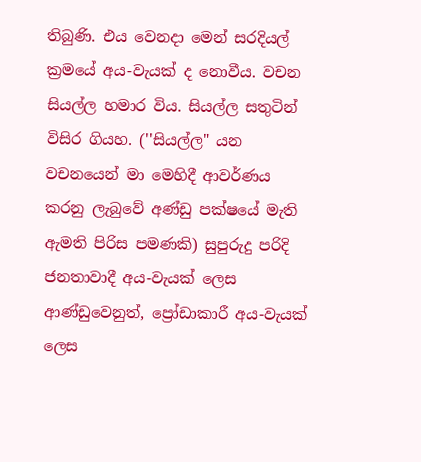තිබුණි. එය වෙනදා මෙන් සරදියල් ක්‍රමයේ අය-වැයක් ද නොවීය. වචන සියල්ල හමාර විය. සියල්ල සතුටින් විසිර ගියහ. (''සියල්ල" යන වචනයෙන් මා මෙහිදී ආවර්ණය කරනු ලැබුවේ අණ්ඩු පක්ෂයේ මැති ඇමති පිරිස පමණකි) සුපුරුදු පරිදි ජනතාවාදී අය-වැයක් ලෙස ආණ්ඩුවෙනුත්, ප්‍රෝඩාකාරී අය-වැයක් ලෙස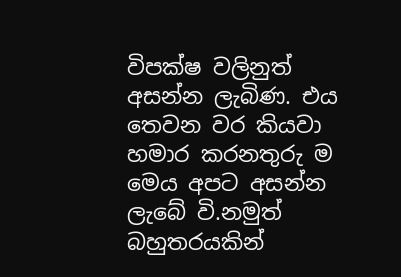විපක්ෂ වලිනුත් අසන්න ලැබිණ. එය තෙවන වර කියවා හමාර කරනතුරු ම මෙය අපට අසන්න ලැබේ වි.නමුත් බහුතරයකින්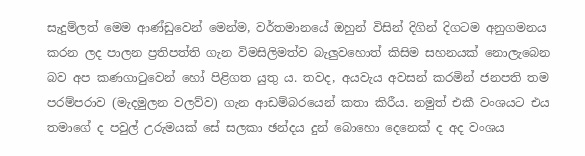සැදුම්ලත් මෙම ආණ්ඩුවෙන් මෙන්ම, වර්තමානයේ ඔහුන් විසින් දිගින් දිගටම අනුගමනය කරන ලද පාලන ප්‍රතිපත්ති ගැන විමසිලිමත්ව බැලුවහොත් කිසිම සහනයක් නොලැබෙන බව අප කණගාටුවෙන් හෝ පිළිගත යුතු ය. තවද, අයවැය අවසන් කරමින් ජනපති තම පරම්පරාව (මැදමුලන වලව්ව) ගැන ආඩම්බරයෙන් කතා කිරීය. නමුත් එකී වංශයට එය තමාගේ ද පවුල් උරුමයක් සේ සලකා ඡන්දය දුන් බොහො දෙනෙක් ද අද වංශය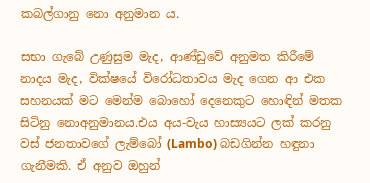කබල්ගානු නො අනුමාන ය.

සභා ගැබේ උණුසුම මැද, ආණ්ඩුවේ අනුමත කිරීමේ නාදය මැද, වික්ෂයේ විරෝධතාවය මැද ගෙන ආ එක සහනයක් මට මෙන්ම බොහෝ දෙනෙකුට හොඳින් මතක සිටිනු නොඅනුමානය.එය අය-වැය හාස්‍යයට ලක් කරනු වස් ජනතාවගේ ලැම්බෝ (Lambo) බඩගින්න හඳුනා ගැනීමකි. ඒ අනුව ඔහුන්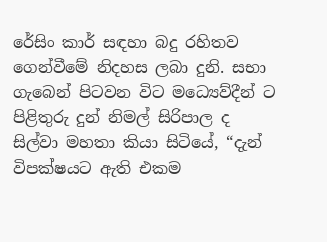රේසිං කාර් සඳහා බදු රහිතව ගෙන්වීමේ නිදහස ලබා දුනි. සභා ගැබෙන් පිටවන විට මධ්‍යෙව්දීන් ට පිළිතුරු දුන් නිමල් සිරිපාල ද සිල්වා මහතා කියා සිටියේ, “දැන් විපක්ෂයට ඇති එකම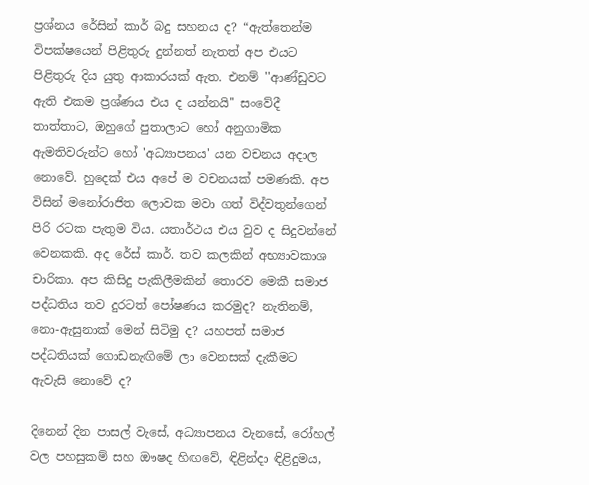ප්‍රශ්නය රේසින් කාර් බදු සහනය ද? “ඇත්තෙන්ම විපක්ෂයෙන් පිළිතුරු දුන්නත් නැතත් අප එයට පිළිතුරු දිය යුතු ආකාරයක් ඇත. එනම් ''ආණ්ඩුවට ඇති එකම ප්‍රශ්ණය එය ද යන්නයි'' සංවේදී තාත්තාට, ඔහුගේ පුතාලාට හෝ අනුගාමික ඇමතිවරුන්ට හෝ 'අධ්‍යාපනය' යන වචනය අදාල නොවේ. හුදෙක් එය අපේ ම වචනයක් පමණකි. අප විසින් මනෝරාජිත ලොවක මවා ගත් විද්වතුන්ගෙන් පිරි රටක පැතුම විය. යතාර්ථය එය වුව ද සිදුවන්නේ වෙනකකි. අද රේස් කාර්. තව කලකින් අභ්‍යාවකාශ චාරිකා. අප කිසිදු පැකිලීමකින් තොරව මෙකී සමාජ පද්ධතිය තව දුරටත් පෝෂණය කරමුද? නැතිනම්, නො-ඇසුනාක් මෙන් සිටිමු ද? යහපත් සමාජ පද්ධතියක් ගොඩනැඟිමේ ලා වෙනසක් දැකීමට ඇවැසි නොවේ ද?

දිනෙන් දින පාසල් වැසේ, අධ්‍යාපනය වැනසේ, රෝහල් වල පහසුකම් සහ ඖෂද හිඟවේ, ඳිළින්දා ඳිළිදුමය,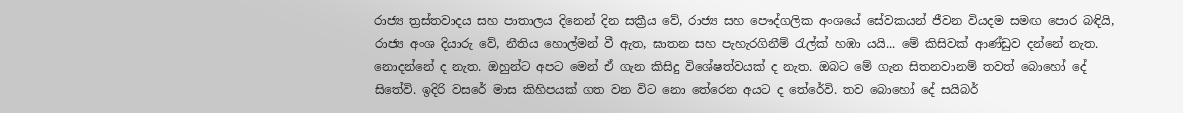රාජ්‍ය ත්‍රස්තවාදය සහ පාතාලය දිනෙන් දින සක්‍රීය වේ, රාජ්‍ය සහ පෞද්ගලික අංශයේ සේවකයන් ජීවන වියදම සමඟ පොර බඳියි, රාජ්‍ය අංශ දියාරු වේ, නීතිය හොල්මන් වී ඇත, ඝාතන සහ පැහැරගිනීම් රැල්ක් හඹා යයි... මේ කිසිවක් ආණ්ඩුව දන්නේ නැත. නොදන්නේ ද නැත. ඔහුන්ට අපට මෙන් ඒ ගැන කිසිදු විශේෂත්වයක් ද නැත. ඔබට මේ ගැන සිතනවානම් තවත් බොහෝ දේ සිතේවි. ඉදිරි වසරේ මාස කිහිපයක් ගත වන විට නො තේරෙන අයට ද තේරේවි. තව බොහෝ දේ සයිබර්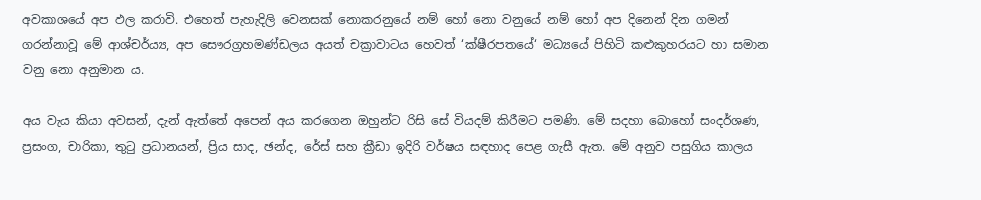අවකාශයේ අප ඵල කරාවි. එහෙත් පැහැදිලි වෙනසක් නොකරනුයේ නම් හෝ නො වනුයේ නම් හෝ අප දිනෙන් දින ගමන් ගරන්නාවූ මේ ආශ්චර්ය්‍ය, අප සෞරග්‍රහමණ්ඩලය අයත් චක්‍රාවාටය හෙවත් ‘ක්ෂීරපතයේ‘ මධ්‍යයේ පිහිටි කළුකුහරයට හා සමාන වනු නො අනුමාන ය.

අය වැය කියා අවසන්, දැන් ඇත්තේ අපෙන් අය කරගෙන ඔහුන්ට රිසි සේ වියදම් කිරීමට පමණි. මේ සදහා බොහෝ සංදර්ශණ, ප්‍රසංග, චාරිකා, තුටු ප්‍රධානයන්, ප්‍රිය සාද, ඡන්ද, රේස් සහ ක්‍රීඩා ඉදිරි වර්ෂය සඳහාද පෙළ ගැසී ඇත. මේ අනුව පසුගිය කාලය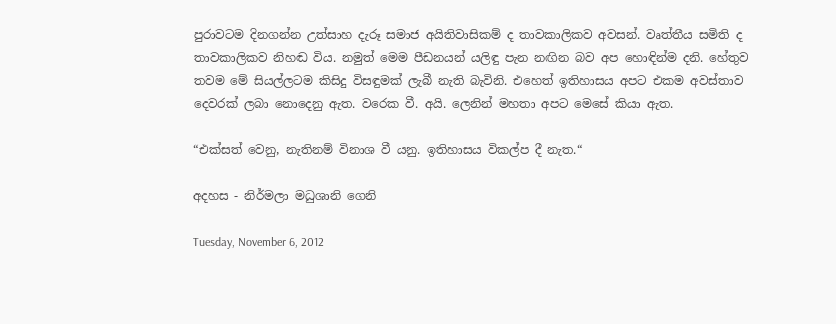පුරාවටම දිනගන්න උත්සාහ දැරූ සමාජ අයිතිවාසිකම් ද තාවකාලිකව අවසන්. වෘත්තීය සමිති ද තාවකාලිකව නිහඬ විය. නමුත් මෙම පීඩනයන් යලිඳු පැන නඟින බව අප හොඳින්ම දනි. හේතුව තවම මේ සියල්ලටම කිසිදු විසඳුමක් ලැබී නැති බැවිනි. එහෙත් ඉතිහාසය අපට එකම අවස්තාව දෙවරක් ලබා නොදෙනු ඇත. වරෙක වී. අයි. ලෙනින් මහතා අපට මෙසේ කියා ඇත.

“එක්සත් වෙනු, නැතිනම් විනාශ වී යනු. ඉතිහාසය විකල්ප දී නැත.“

අදහස - නිර්මලා මධුශානි ගෙනි

Tuesday, November 6, 2012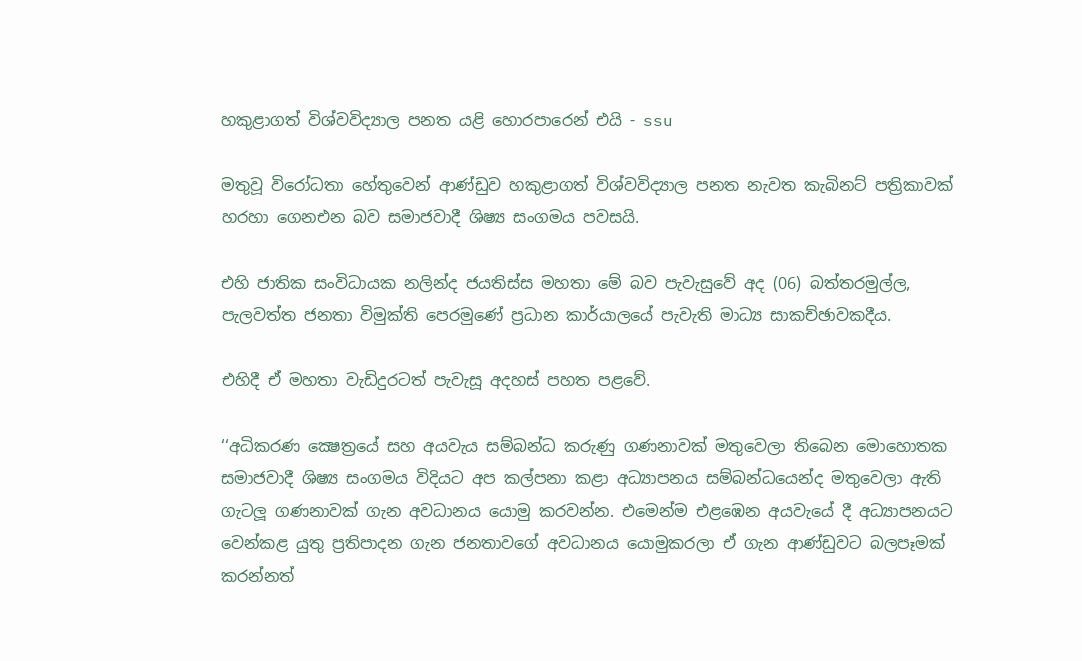හකුළාගත් විශ්වවිද්‍යාල පනත යළි හොරපාරෙන් එයි - ssu

මතුවූ විරෝධතා හේතුවෙන් ආණ්ඩුව හකුළාගත් විශ්වවිද්‍යාල පනත නැවත කැබිනට් පත්‍රිකාවක් හරහා ගෙනඑන බව සමාජවාදී ශිෂ්‍ය සංගමය පවසයි.

එහි ජාතික සංවිධායක නලින්ද ජයතිස්ස මහතා මේ බව පැවැසුවේ අද (06) බත්තරමුල්ල, පැලවත්ත ජනතා විමුක්ති පෙරමුණේ ප්‍රධාන කාර්යාලයේ පැවැති මාධ්‍ය සාකච්ඡාවකදීය.

එහිදී ඒ මහතා වැඩිදුරටත් පැවැසූ අදහස් පහත පළවේ.

‘‘අධිකරණ ක්‍ෂෙත්‍රයේ සහ අයවැය සම්බන්ධ කරුණු ගණනාවක් මතුවෙලා තිබෙන මොහොතක සමාජවාදී ශිෂ්‍ය සංගමය විදියට අප කල්පනා කළා අධ්‍යාපනය සම්බන්ධයෙන්ද මතුවෙලා ඇති ගැටලූ ගණනාවක් ගැන අවධානය යොමු කරවන්න. එමෙන්ම එළඹෙන අයවැයේ දී අධ්‍යාපනයට වෙන්කළ යුතු ප්‍රතිපාදන ගැන ජනතාවගේ අවධානය යොමුකරලා ඒ ගැන ආණ්ඩුවට බලපෑමක් කරන්නත්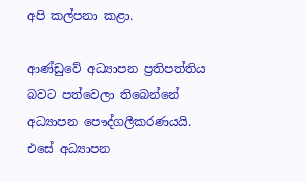අපි කල්පනා කළා.

ආණ්ඩුවේ අධ්‍යාපන ප්‍රතිපත්තිය බවට පත්වෙලා තිබෙන්නේ අධ්‍යාපන පෞද්ගලීකරණයයි. එසේ අධ්‍යාපන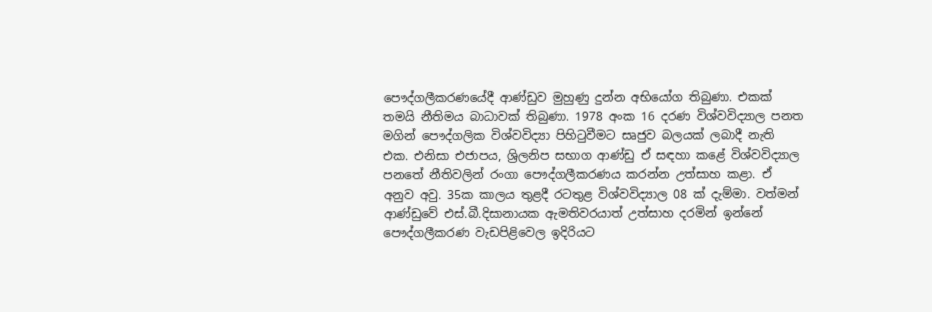පෞද්ගලීකරණයේදී ආණ්ඩුව මුහුණු දුන්න අභියෝග තිබුණා. එකක් තමයි නීතිමය බාධාවක් තිබුණා. 1978 අංක 16 දරණ විශ්වවිද්‍යාල පනත මගින් පෞද්ගලික විශ්වවිද්‍යා පිහිටුවීමට සෘජුව බලයක් ලබාදී නැති එක. එනිසා එජාපය, ශ්‍රිලනිප සභාග ආණ්ඩු ඒ සඳහා කළේ විශ්වවිද්‍යාල පනතේ නීතිවලින් රංගා පෞද්ගලීකරණය කරන්න උත්සාහ කළා. ඒ අනුව අවු. 35ක කාලය තුළදී රටතුළ විශ්වවිද්‍යාල 08 ක් දැම්මා. වත්මන් ආණ්ඩුවේ එස්.බී.දිසානායක ඇමතිවරයාත් උත්සාහ දරමින් ඉන්නේ පෞද්ගලීකරණ වැඩපිළිවෙල ඉදිරියට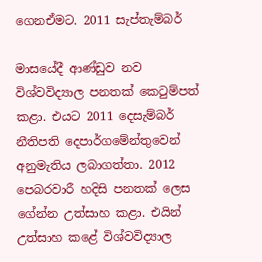ගෙනඒමට. 2011 සැප්තැම්බර්

මාසයේදී ආණ්ඩුව නව විශ්වවිද්‍යාල පනතක් කෙටුම්පත් කළා. එයට 2011 දෙසැම්බර් නීතිපති දෙපාර්ගමේන්තුවෙන් අනුමැතිය ලබාගත්තා. 2012 පෙබරවාරී හදිසි පනතක් ලෙස ගේන්න උත්සාහ කළා. එයින් උත්සාහ කළේ විශ්වවිද්‍යාල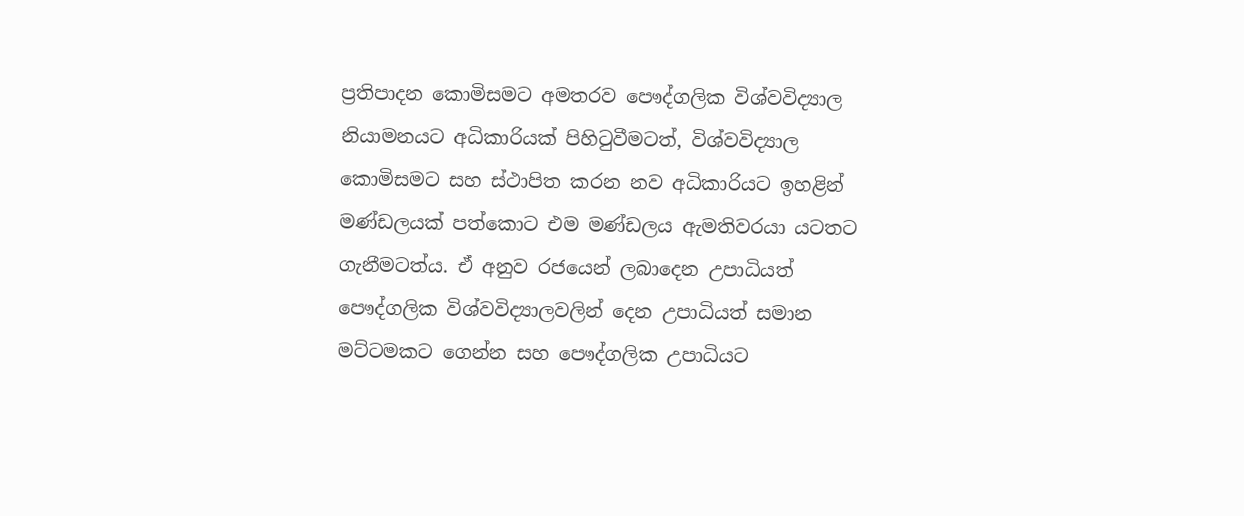ප්‍රතිපාදන කොමිසමට අමතරව පෞද්ගලික විශ්වවිද්‍යාල නියාමනයට අධිකාරියක් පිහිටුවීමටත්, විශ්වවිද්‍යාල කොමිසමට සහ ස්ථාපිත කරන නව අධිකාරියට ඉහළින් මණ්ඩලයක් පත්කොට එම මණ්ඩලය ඇමතිවරයා යටතට ගැනීමටත්ය. ඒ අනුව රජයෙන් ලබාදෙන උපාධියත් පෞද්ගලික විශ්වවිද්‍යාලවලින් දෙන උපාධියත් සමාන මට්ටමකට ගෙන්න සහ පෞද්ගලික උපාධියට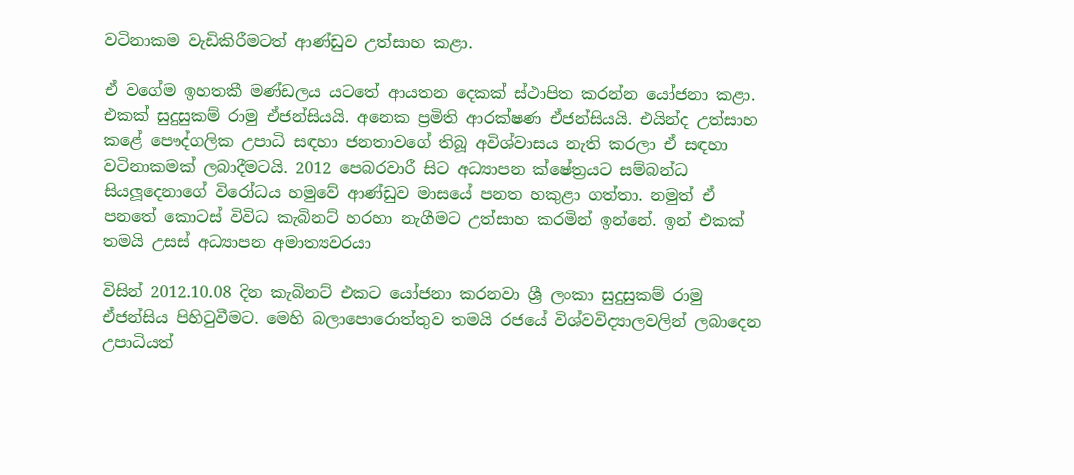වටිනාකම වැඩිකිරීමටත් ආණ්ඩුව උත්සාහ කළා.

ඒ වගේම ඉහතකී මණ්ඩලය යටතේ ආයතන දෙකක් ස්ථාපිත කරන්න යෝජනා කළා. එකක් සුදුසුකම් රාමු ඒජන්සියයි. අනෙක ප්‍රමිති ආරක්ෂණ ඒජන්සියයි. එයින්ද උත්සාහ කළේ පෞද්ගලික උපාධි සඳහා ජනතාවගේ තිබූ අවිශ්වාසය නැති කරලා ඒ සඳහා වටිනාකමක් ලබාදීමටයි. 2012 පෙබරවාරී සිට අධ්‍යාපන ක්ෂේත්‍රයට සම්බන්ධ සියලූදෙනාගේ විරෝධය හමුවේ ආණ්ඩුව මාසයේ පනත හකුළා ගත්තා. නමුත් ඒ පනතේ කොටස් විවිධ කැබිනට් හරහා නැගීමට උත්සාහ කරමින් ඉන්නේ. ඉන් එකක් තමයි උසස් අධ්‍යාපන අමාත්‍යවරයා

විසින් 2012.10.08 දින කැබිනට් එකට යෝජනා කරනවා ශ්‍රී ලංකා සුදුසුකම් රාමු ඒජන්සිය පිහිටුවීමට. මෙහි බලාපොරොත්තුව තමයි රජයේ විශ්වවිද්‍යාලවලින් ලබාදෙන උපාධියත්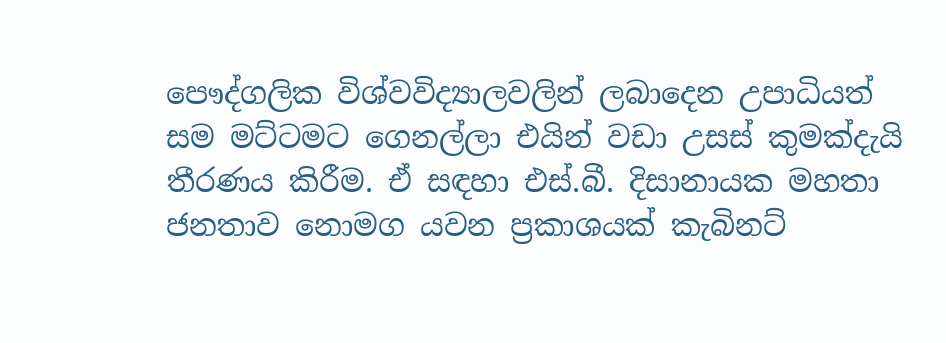පෞද්ගලික විශ්වවිද්‍යාලවලින් ලබාදෙන උපාධියත් සම මට්ටමට ගෙනල්ලා එයින් වඩා උසස් කුමක්දැයි තීරණය කිරීම. ඒ සඳහා එස්.බී. දිසානායක මහතා ජනතාව නොමග යවන ප්‍රකාශයක් කැබිනට්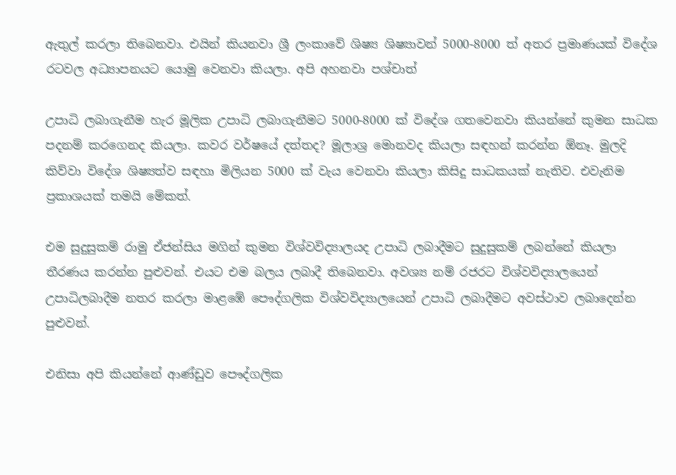ඇතුල් කරලා තිබෙනවා. එයින් කියනවා ශ්‍රී ලංකාවේ ශිෂ්‍ය ශිෂ්‍යාවන් 5000-8000 ත් අතර ප්‍රමාණයක් විදේශ රටවල අධ්‍යාපනයට යොමු වෙනවා කියලා. අපි අහනවා පශ්චාත්

උපාධි ලබාගැනීම හැර මූලික උපාධි ලබාගැනීමට 5000-8000 ක් විදේශ ගතවෙනවා කියන්නේ කුමන සාධක පදනම් කරගෙනද කියලා. කවර වර්ෂයේ දත්තද? මූලාශ්‍ර මොනවද කියලා සඳහන් කරන්න ඕනෑ. මුලදි කිව්වා විදේශ ශිෂ්‍යත්ව සඳහා මිලියන 5000 ක් වැය වෙනවා කියලා කිසිදු සාධකයක් නැතිව. එවැනිම ප්‍රකාශයක් තමයි මේකත්.

එම සුදුසුකම් රාමු ඒජන්සිය මගින් කුමන විශ්වවිද්‍යාලයද උපාධි ලබාදීමට සුදුසුකම් ලබන්නේ කියලා තීරණය කරන්න පුළුවන්. එයට එම බලය ලබාදී තිබෙනවා. අවශ්‍ය නම් රජරට විශ්වවිද්‍යාලයෙන් උපාධිලබාදීම නතර කරලා මාළඹේ පෞද්ගලික විශ්වවිද්‍යාලයෙන් උපාධි ලබාදීමට අවස්ථාව ලබාදෙන්න පුළුවන්.

එනිසා අපි කියන්නේ ආණ්ඩුව පෞද්ගලික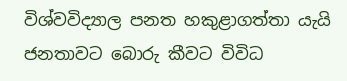විශ්වවිද්‍යාල පනත හකුළාගත්තා යැයි ජනතාවට බොරු කීවට විවිධ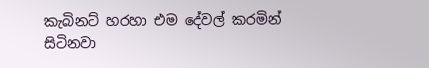කැබිනට් හරහා එම දේවල් කරමින් සිටිනවා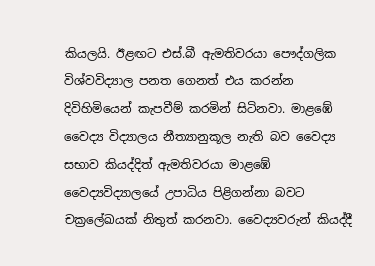කියලයි. ඊළඟට එස්.බී ඇමතිවරයා පෞද්ගලික විශ්වවිද්‍යාල පනත ගෙනත් එය කරන්න දිවිහිමියෙන් කැපවීම් කරමින් සිටිනවා. මාළඹේ වෛද්‍ය විද්‍යාලය නීත්‍යානුකූල නැති බව වෛද්‍ය සභාව කියද්දිත් ඇමතිවරයා මාළඹේ වෛද්‍යවිද්‍යාලයේ උපාධිය පිළිගන්නා බවට චක්‍රලේඛයක් නිතුත් කරනවා. වෛද්‍යවරුන් කියද්දී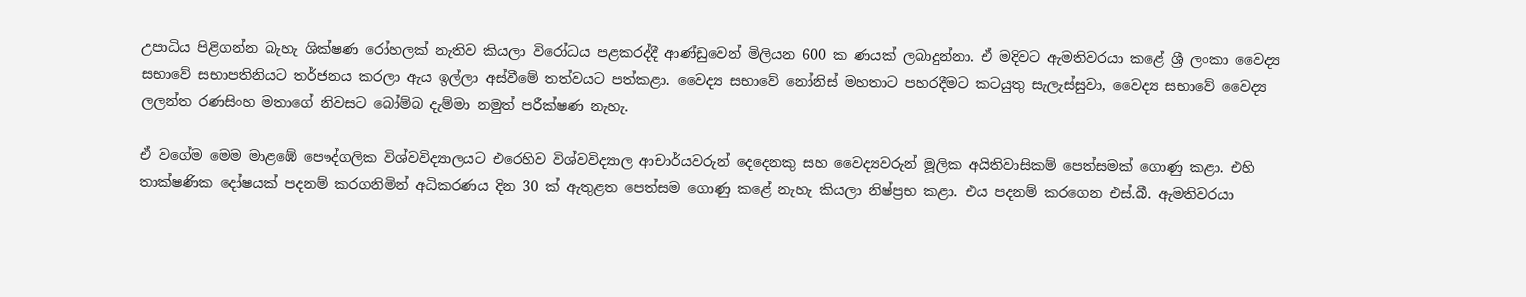උපාධිය පිළිගන්න බැහැ ශික්ෂණ රෝහලක් නැතිව කියලා විරෝධය පළකරද්දී ආණ්ඩුවෙන් මිලියන 600 ක ණයක් ලබාදුන්නා. ඒ මදිවට ඇමතිවරයා කළේ ශ්‍රී ලංකා වෛද්‍ය සභාවේ සභාපතිනියට තර්ජනය කරලා ඇය ඉල්ලා අස්වීමේ තත්වයට පත්කළා. වෛද්‍ය සභාවේ නෝනිස් මහතාට පහරදීමට කටයුතු සැලැස්සුවා, වෛද්‍ය සභාවේ වෛද්‍ය ලලන්ත රණසිංහ මතාගේ නිවසට බෝම්බ දැම්මා නමුත් පරීක්ෂණ නැහැ.

ඒ වගේම මෙම මාළඹේ පෞද්ගලික විශ්වවිද්‍යාලයට එරෙහිව විශ්වවිද්‍යාල ආචාර්යවරුන් දෙදෙනකු සහ වෛද්‍යවරුන් මූලික අයිතිවාසිකම් පෙත්සමක් ගොණු කළා. එහි තාක්ෂණික දෝෂයක් පදනම් කරගනිමින් අධිකරණය දින 30 ක් ඇතුළත පෙත්සම ගොණු කළේ නැහැ කියලා නිෂ්ප්‍රභ කළා. එය පදනම් කරගෙන එස්.බී. ඇමතිවරයා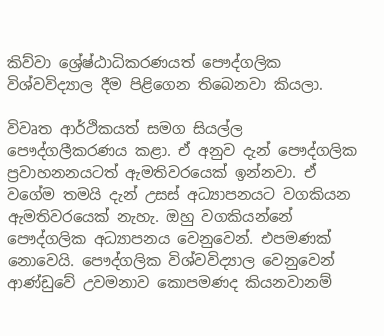කිව්වා ශ්‍රේෂ්ඨාධිකරණයත් පෞද්ගලික විශ්වවිද්‍යාල දීම පිළිගෙන තිබෙනවා කියලා.

විවෘත ආර්ථිකයත් සමග සියල්ල පෞද්ගලීකරණය කළා. ඒ අනුව දැන් පෞද්ගලික ප්‍රවාහනනයටත් ඇමතිවරයෙක් ඉන්නවා. ඒ වගේම තමයි දැන් උසස් අධ්‍යාපනයට වගකියන ඇමතිවරයෙක් නැහැ. ඔහු වගකියන්නේ පෞද්ගලික අධ්‍යාපනය වෙනුවෙන්. එපමණක් නොවෙයි. පෞද්ගලික විශ්වවිද්‍යාල වෙනුවෙන් ආණ්ඩුවේ උවමනාව කොපමණද කියනවානම්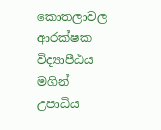කොතලාවල ආරක්ෂක විද්‍යාපීඨය මගින් උපාධිය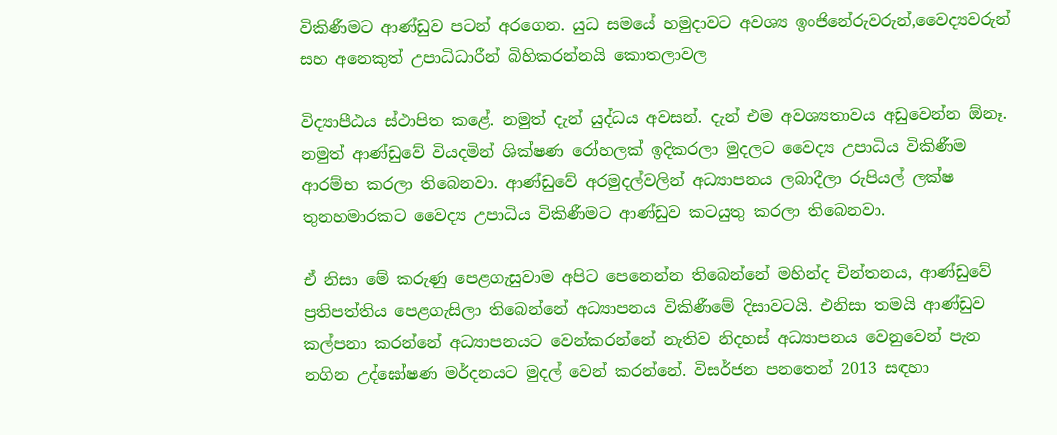විකිණීමට ආණ්ඩුව පටන් අරගෙන. යුධ සමයේ හමුදාවට අවශ්‍ය ඉංජිනේරුවරුන්,වෛද්‍යවරුන් සහ අනෙකුත් උපාධිධාරීන් බිහිකරන්නයි කොතලාවල

විද්‍යාපීඨය ස්ථාපිත කළේ. නමුත් දැන් යුද්ධය අවසන්. දැන් එම අවශ්‍යතාවය අඩුවෙන්න ඕනෑ. නමුත් ආණ්ඩුවේ වියදමින් ශික්ෂණ රෝහලක් ඉදිකරලා මුදලට වෛද්‍ය උපාධිය විකිණීම ආරම්භ කරලා තිබෙනවා. ආණ්ඩුවේ අරමුදල්වලින් අධ්‍යාපනය ලබාදීලා රුපියල් ලක්ෂ තුනහමාරකට වෛද්‍ය උපාධිය විකිණීමට ආණ්ඩුව කටයුතු කරලා තිබෙනවා.

ඒ නිසා මේ කරුණු පෙළගැසුවාම අපිට පෙනෙන්න තිබෙන්නේ මහින්ද චින්තනය, ආණ්ඩුවේ ප්‍රතිපත්තිය පෙළගැසිලා තිබෙන්නේ අධ්‍යාපනය විකිණීමේ දිසාවටයි. එනිසා තමයි ආණ්ඩුව කල්පනා කරන්නේ අධ්‍යාපනයට වෙන්කරන්නේ නැතිව නිදහස් අධ්‍යාපනය වෙනුවෙන් පැන නගින උද්ඝෝෂණ මර්දනයට මුදල් වෙන් කරන්නේ. විසර්ජන පනතෙන් 2013 සඳහා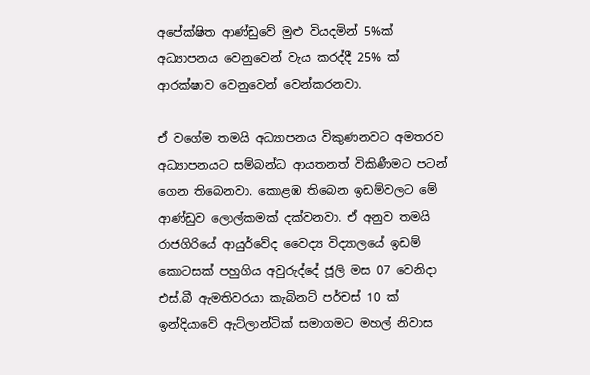අපේක්ෂිත ආණ්ඩුවේ මුළු වියදමින් 5%ක් අධ්‍යාපනය වෙනුවෙන් වැය කරද්දී 25% ක් ආරක්ෂාව වෙනුවෙන් වෙන්කරනවා.

ඒ වගේම තමයි අධ්‍යාපනය විකුණනවට අමතරව අධ්‍යාපනයට සම්බන්ධ ආයතනත් විකිණීමට පටන් ගෙන තිබෙනවා. කොළඹ තිබෙන ඉඩම්වලට මේ ආණ්ඩුව ලොල්කමක් දක්වනවා. ඒ අනුව තමයි රාජගිරියේ ආයුර්වේද වෛද්‍ය විද්‍යාලයේ ඉඩම් කොටසක් පහුගිය අවුරුද්දේ ජූලි මස 07 වෙනිදා එස්.බී ඇමතිවරයා කැබිනට් පර්චස් 10 ක් ඉන්දියාවේ ඇට්ලාන්ටික් සමාගමට මහල් නිවාස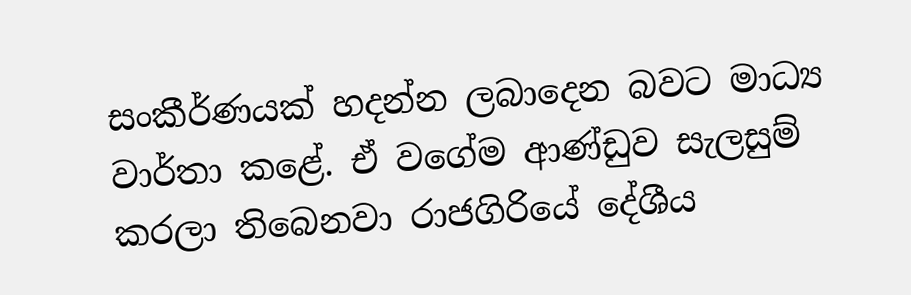සංකීර්ණයක් හදන්න ලබාදෙන බවට මාධ්‍ය වාර්තා කළේ. ඒ වගේම ආණ්ඩුව සැලසුම් කරලා තිබෙනවා රාජගිරියේ දේශීය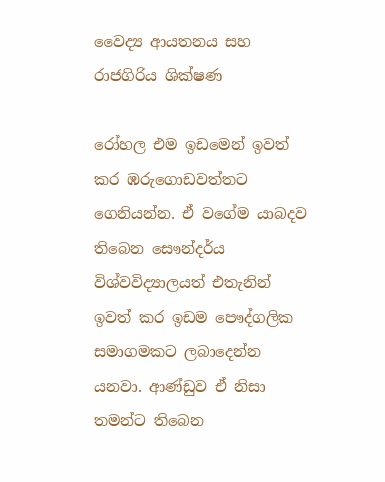වෛද්‍ය ආයතනය සහ රාජගිරිය ශික්ෂණ

රෝහල එම ඉඩමෙන් ඉවත් කර ඹරුගොඩවත්තට ගෙනියන්න. ඒ වගේම යාබදව තිබෙන සෞන්දර්ය විශ්වවිද්‍යාලයත් එතැනින් ඉවත් කර ඉඩම පෞද්ගලික සමාගමකට ලබාදෙන්න යනවා. ආණ්ඩුව ඒ නිසා තමන්ට තිබෙන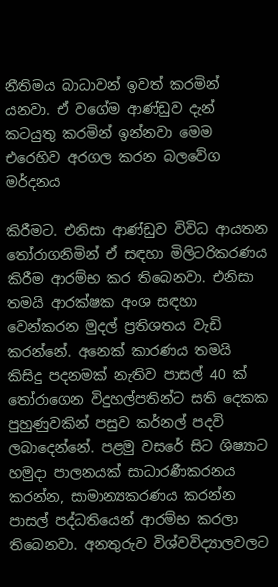නීතිමය බාධාවන් ඉවත් කරමින් යනවා. ඒ වගේම ආණ්ඩුව දැන් කටයුතු කරමින් ඉන්නවා මෙම එරෙහිව අරගල කරන බලවේග මර්දනය

කිරීමට. එනිසා ආණ්ඩුව විවිධ ආයතන තෝරාගනිමින් ඒ සඳහා මිලිටරිකරණය කිරීම ආරම්භ කර තිබෙනවා. එනිසා තමයි ආරක්ෂක අංශ සඳහා වෙන්කරන මුදල් ප්‍රතිශතය වැඩි කරන්නේ. අනෙක් කාරණය තමයි කිසිදු පදනමක් නැතිව පාසල් 40 ක් තෝරාගෙන විදුහල්පතින්ට සති දෙකක පුහුණුවකින් පසුව කර්නල් පදවි ලබාදෙන්නේ. පළමු වසරේ සිට ශිෂ්‍යාට හමුදා පාලනයක් සාධාරණීකරනය කරන්න, සාමාන්‍යකරණය කරන්න පාසල් පද්ධතියෙන් ආරම්භ කරලා තිබෙනවා. අනතුරුව විශ්වවිද්‍යාලවලට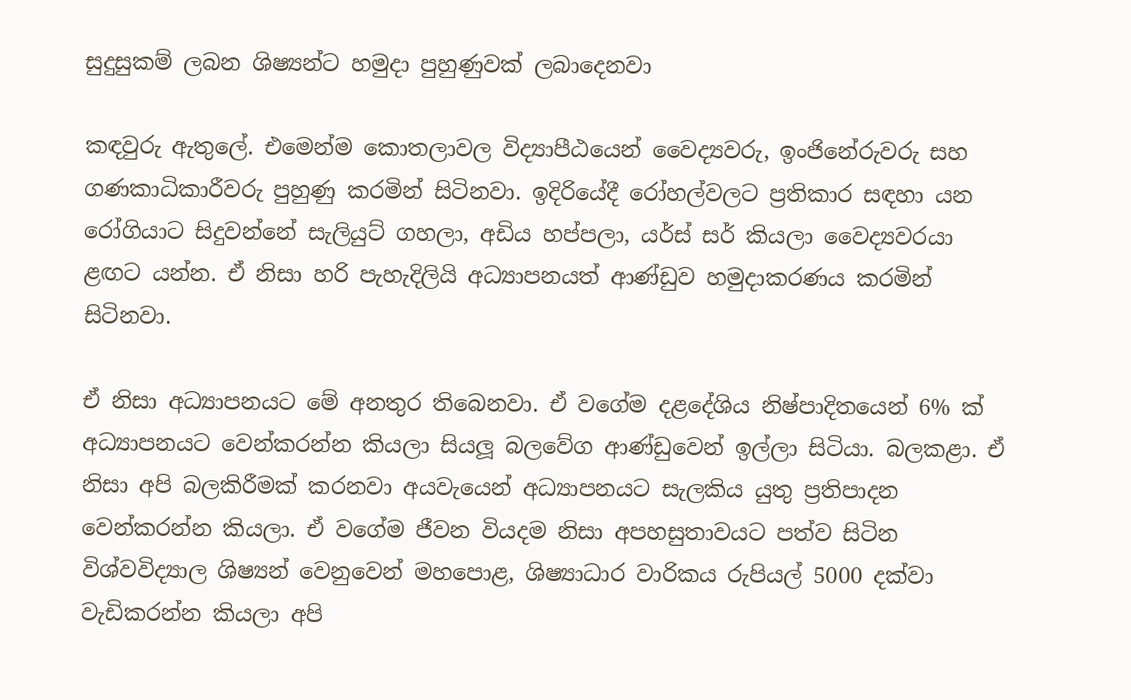සුදුසුකම් ලබන ශිෂ්‍යන්ට හමුදා පුහුණුවක් ලබාදෙනවා

කඳවුරු ඇතුලේ. එමෙන්ම කොතලාවල විද්‍යාපීඨයෙන් වෛද්‍යවරු, ඉංජිනේරුවරු සහ ගණකාධිකාරීවරු පුහුණු කරමින් සිටිනවා. ඉදිරියේදී රෝහල්වලට ප්‍රතිකාර සඳහා යන රෝගියාට සිදුවන්නේ සැලියුට් ගහලා, අඩිය හප්පලා, යර්ස් සර් කියලා වෛද්‍යවරයා ළඟට යන්න. ඒ නිසා හරි පැහැදිලියි අධ්‍යාපනයත් ආණ්ඩුව හමුදාකරණය කරමින් සිටිනවා.

ඒ නිසා අධ්‍යාපනයට මේ අනතුර තිබෙනවා. ඒ වගේම දළදේශිය නිෂ්පාදිතයෙන් 6% ක් අධ්‍යාපනයට වෙන්කරන්න කියලා සියලූ බලවේග ආණ්ඩුවෙන් ඉල්ලා සිටියා. බලකළා. ඒ නිසා අපි බලකිරීමක් කරනවා අයවැයෙන් අධ්‍යාපනයට සැලකිය යුතු ප්‍රතිපාදන වෙන්කරන්න කියලා. ඒ වගේම ජීවන වියදම නිසා අපහසුතාවයට පත්ව සිටින විශ්වවිද්‍යාල ශිෂ්‍යන් වෙනුවෙන් මහපොළ, ශිෂ්‍යාධාර වාරිකය රුපියල් 5000 දක්වා වැඩිකරන්න කියලා අපි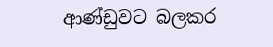ආණ්ඩුවට බලකර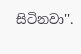සිටිනවා''.